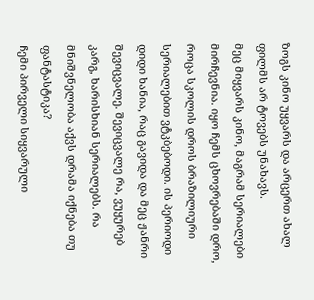ზოგს კინო უყვარს და არცერთ ახალ ფილმს არ ტოვებს უნახავს.
მეც მიყვარს კინო, მაგრამ სერიალები მირჩევნია. იყო ჩემს ცხოვრებაში დრო, როცა სკოლის დროს ბრაზილიური სერიალებით ვტკბებოდი. ის პერიოდი დიდი ხანია, რაც გავიდა და მეც ჟანრი შევიცვალე. შევიცვალე რა, ვუყურებ კარგ, ხარისხიან სერიალებს. რა მნიშვნელობა აქვს დრამა იქნება თუ ფანტასტიკა?
ჩემი პირველი სიყვარული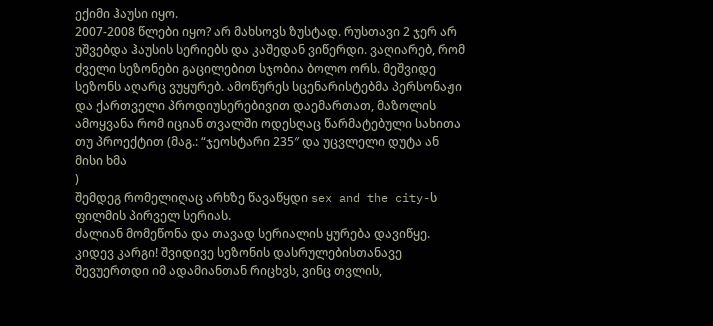ექიმი ჰაუსი იყო.
2007-2008 წლები იყო? არ მახსოვს ზუსტად. რუსთავი 2 ჯერ არ უშვებდა ჰაუსის სერიებს და კაშედან ვიწერდი. ვაღიარებ, რომ ძველი სეზონები გაცილებით სჯობია ბოლო ორს. მეშვიდე სეზონს აღარც ვუყურებ. ამოწურეს სცენარისტებმა პერსონაჟი და ქართველი პროდიუსერებივით დაემართათ, მაზოლის ამოყვანა რომ იციან თვალში ოდესღაც წარმატებული სახითა თუ პროექტით (მაგ.: “ჯეოსტარი 235″ და უცვლელი დუტა ან მისი ხმა
)
შემდეგ რომელიღაც არხზე წავაწყდი sex and the city-ს ფილმის პირველ სერიას.
ძალიან მომეწონა და თავად სერიალის ყურება დავიწყე. კიდევ კარგი! შვიდივე სეზონის დასრულებისთანავე შევუერთდი იმ ადამიანთან რიცხვს, ვინც თვლის,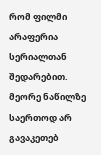რომ ფილმი არაფერია სერიალთან შედარებით. მეორე ნაწილზე საერთოდ არ გავაკეთებ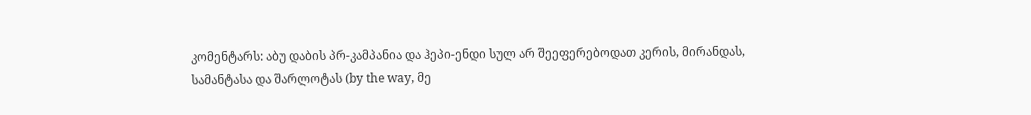კომენტარს: აბუ დაბის პრ-კამპანია და ჰეპი-ენდი სულ არ შეეფერებოდათ კერის, მირანდას, სამანტასა და შარლოტას (by the way, მე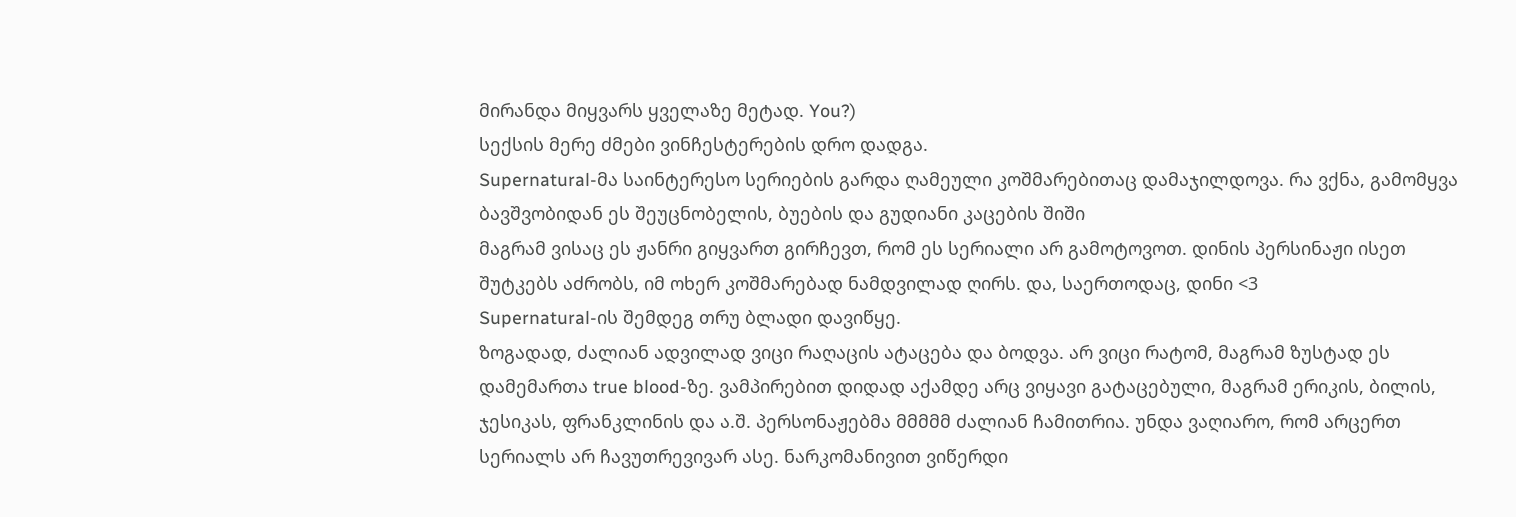მირანდა მიყვარს ყველაზე მეტად. You?)
სექსის მერე ძმები ვინჩესტერების დრო დადგა.
Supernatural-მა საინტერესო სერიების გარდა ღამეული კოშმარებითაც დამაჯილდოვა. რა ვქნა, გამომყვა ბავშვობიდან ეს შეუცნობელის, ბუების და გუდიანი კაცების შიში
მაგრამ ვისაც ეს ჟანრი გიყვართ გირჩევთ, რომ ეს სერიალი არ გამოტოვოთ. დინის პერსინაჟი ისეთ შუტკებს აძრობს, იმ ოხერ კოშმარებად ნამდვილად ღირს. და, საერთოდაც, დინი <3
Supernatural-ის შემდეგ თრუ ბლადი დავიწყე.
ზოგადად, ძალიან ადვილად ვიცი რაღაცის ატაცება და ბოდვა. არ ვიცი რატომ, მაგრამ ზუსტად ეს დამემართა true blood-ზე. ვამპირებით დიდად აქამდე არც ვიყავი გატაცებული, მაგრამ ერიკის, ბილის, ჯესიკას, ფრანკლინის და ა.შ. პერსონაჟებმა მმმმმ ძალიან ჩამითრია. უნდა ვაღიარო, რომ არცერთ სერიალს არ ჩავუთრევივარ ასე. ნარკომანივით ვიწერდი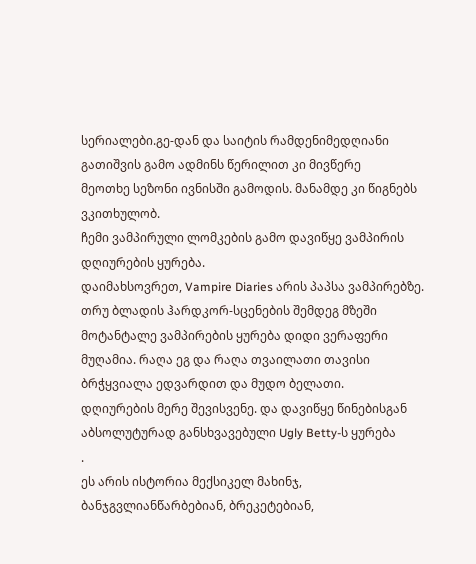სერიალები.გე-დან და საიტის რამდენიმედღიანი გათიშვის გამო ადმინს წერილით კი მივწერე
მეოთხე სეზონი ივნისში გამოდის. მანამდე კი წიგნებს ვკითხულობ.
ჩემი ვამპირული ლომკების გამო დავიწყე ვამპირის დღიურების ყურება.
დაიმახსოვრეთ, Vampire Diaries არის პაპსა ვამპირებზე. თრუ ბლადის ჰარდკორ-სცენების შემდეგ მზეში მოტანტალე ვამპირების ყურება დიდი ვერაფერი მუღამია. რაღა ეგ და რაღა თვაილათი თავისი ბრჭყვიალა ედვარდით და მუდო ბელათი.
დღიურების მერე შევისვენე. და დავიწყე წინებისგან აბსოლუტურად განსხვავებული Ugly Betty-ს ყურება
.
ეს არის ისტორია მექსიკელ მახინჯ, ბანჯგვლიანწარბებიან, ბრეკეტებიან,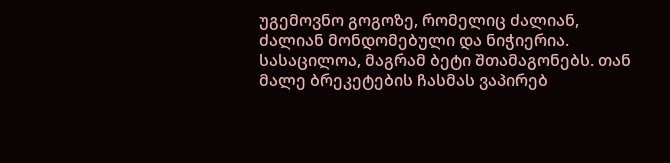უგემოვნო გოგოზე, რომელიც ძალიან, ძალიან მონდომებული და ნიჭიერია. სასაცილოა, მაგრამ ბეტი შთამაგონებს. თან მალე ბრეკეტების ჩასმას ვაპირებ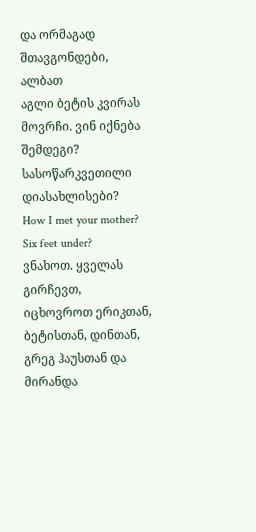და ორმაგად შთავგონდები, ალბათ
აგლი ბეტის კვირას მოვრჩი. ვინ იქნება შემდეგი?
სასოწარკვეთილი დიასახლისები?
How I met your mother?
Six feet under?
ვნახოთ. ყველას გირჩევთ, იცხოვროთ ერიკთან, ბეტისთან, დინთან, გრეგ ჰაუსთან და მირანდა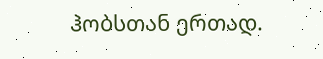ჰობსთან ერთად.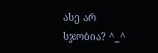ასე არ სჯობია? ^_^